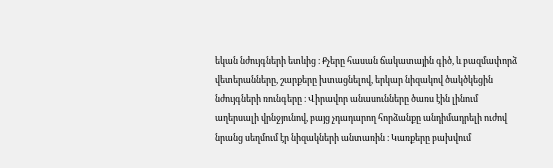եկան նժույգների ետևից ։ Քչերը հասան ճակատային գիծ, և բազմափորձ վետերանները, շարքերը խտացնելով, երկար նիզակով ծակծկեցին նժույգների ռունգերը ։ Վիրավոր անասունները ծառս էին լինում աղերսալի վրնջյունով, բայց չդադարող հորձանքը անդիմադրելի ուժով նրանց սեղմում էր նիզակների անտառին ։ Կառքերը բախվում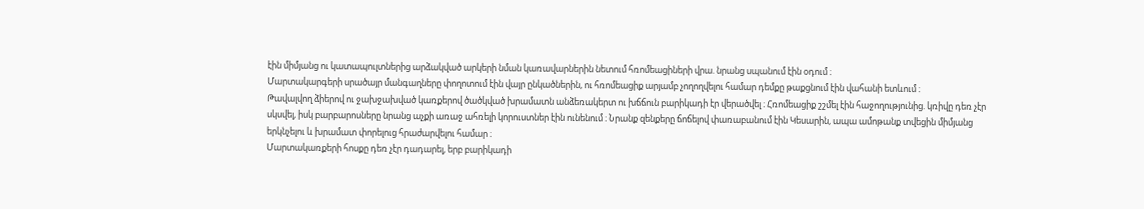էին միմյանց ու կատապուլտներից արձակված արկերի նման կառավարներին նետում հռոմեացիների վրա. նրանց սպանում էին օդում ։
Մարտակարգերի սրածայր մանգաղները փողոտում էին վայր ընկածներին, ու հռոմեացիք արյամբ չողողվելու համար դեմքը թաքցնում էին վահանի ետևում ։
Թավալվող ձիերով ու ջախջախված կառքերով ծածկված խրամատն անձեռակերտ ու խճճուն բարիկադի էր վերածվել ։ Հռոմեացիք շշմել էին հաջողությունից. կռիվը դեռ չէր սկսվել, իսկ բարբարոսները նրանց աչքի առաջ ահռելի կորուստներ էին ունենում ։ Նրանք զենքերը ճոճելով փառաբանում էին Կեսարին, ապա ամոթանք տվեցին միմյանց երկնչելու և խրամատ փորելուց հրաժարվելու համար ։
Մարտակառքերի հոսքը դեռ չէր դադարել, երբ բարիկադի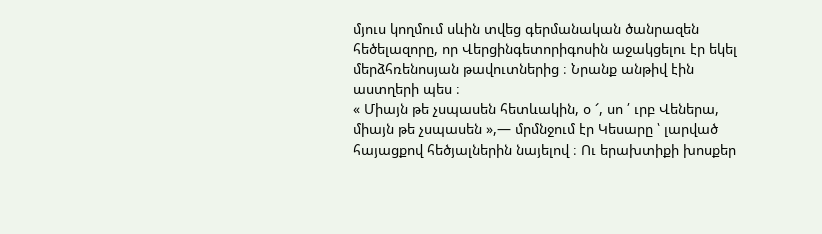մյուս կողմում սևին տվեց գերմանական ծանրազեն հեծելազորը, որ Վերցինգետորիգոսին աջակցելու էր եկել մերձհռենոսյան թավուտներից ։ Նրանք անթիվ էին աստղերի պես ։
« Միայն թե չսպասեն հետևակին, օ ՜, սո ՛ ւրբ Վեներա, միայն թե չսպասեն »,— մրմնջում էր Կեսարը ՝ լարված հայացքով հեծյալներին նայելով ։ Ու երախտիքի խոսքեր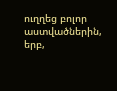ուղղեց բոլոր աստվածներին, երբ,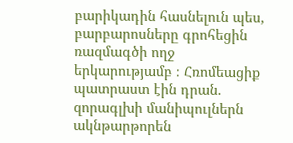բարիկադին հասնելուն պես, բարբարոսները գրոհեցին ռազմագծի ողջ երկարությամբ ։ Հռոմեացիք պատրաստ էին դրան. զորագլխի մանիպուլներն ակնթարթորեն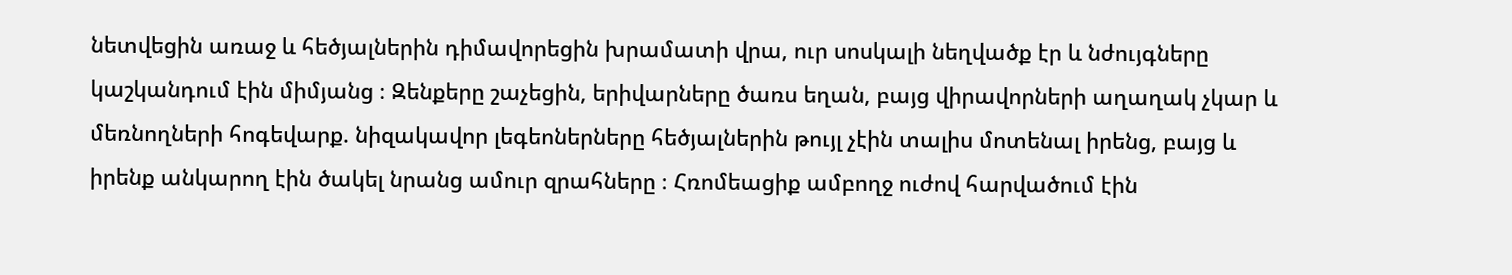նետվեցին առաջ և հեծյալներին դիմավորեցին խրամատի վրա, ուր սոսկալի նեղվածք էր և նժույգները կաշկանդում էին միմյանց ։ Զենքերը շաչեցին, երիվարները ծառս եղան, բայց վիրավորների աղաղակ չկար և մեռնողների հոգեվարք. նիզակավոր լեգեոներները հեծյալներին թույլ չէին տալիս մոտենալ իրենց, բայց և իրենք անկարող էին ծակել նրանց ամուր զրահները ։ Հռոմեացիք ամբողջ ուժով հարվածում էին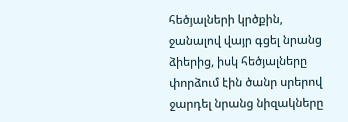հեծյալների կրծքին, ջանալով վայր գցել նրանց ձիերից, իսկ հեծյալները փորձում էին ծանր սրերով ջարդել նրանց նիզակները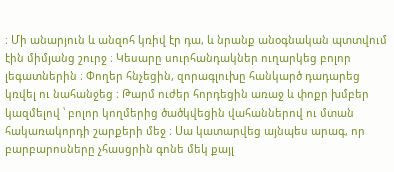։ Մի անարյուն և անզոհ կռիվ էր դա, և նրանք անօգնական պտտվում էին միմյանց շուրջ ։ Կեսարը սուրհանդակներ ուղարկեց բոլոր լեգատներին ։ Փողեր հնչեցին, զորագլուխը հանկարծ դադարեց կռվել ու նահանջեց ։ Թարմ ուժեր հորդեցին առաջ և փոքր խմբեր կազմելով ՝ բոլոր կողմերից ծածկվեցին վահաններով ու մտան հակառակորդի շարքերի մեջ ։ Սա կատարվեց այնպես արագ, որ բարբարոսները չհասցրին գոնե մեկ քայլ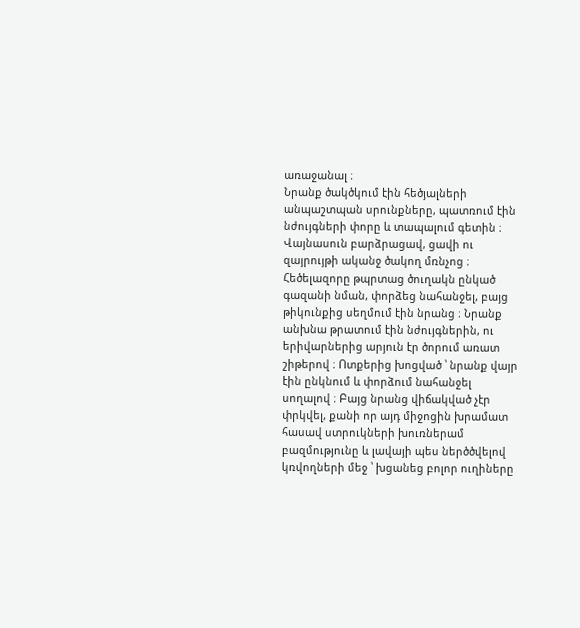առաջանալ ։
Նրանք ծակծկում էին հեծյալների անպաշտպան սրունքները, պատռում էին նժույգների փորը և տապալում գետին ։ Վայնասուն բարձրացավ, ցավի ու զայրույթի ականջ ծակող մռնչոց ։ Հեծելազորը թպրտաց ծուղակն ընկած գազանի նման, փորձեց նահանջել, բայց թիկունքից սեղմում էին նրանց ։ Նրանք անխնա թրատում էին նժույգներին, ու երիվարներից արյուն էր ծորում առատ շիթերով ։ Ոտքերից խոցված ՝ նրանք վայր էին ընկնում և փորձում նահանջել սողալով ։ Բայց նրանց վիճակված չէր փրկվել, քանի որ այդ միջոցին խրամատ հասավ ստրուկների խուռներամ բազմությունը և լավայի պես ներծծվելով կռվողների մեջ ՝ խցանեց բոլոր ուղիները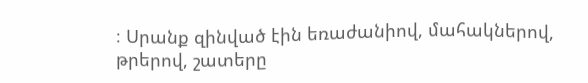։ Սրանք զինված էին եռաժանիով, մահակներով, թրերով, շատերը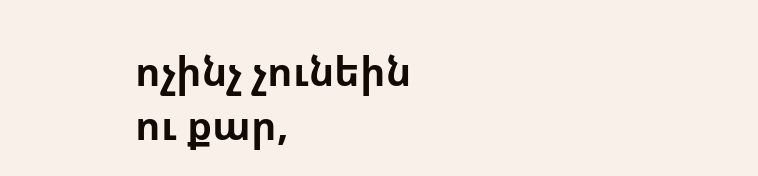ոչինչ չունեին ու քար,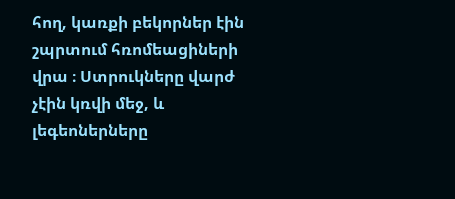հող, կառքի բեկորներ էին շպրտում հռոմեացիների վրա ։ Ստրուկները վարժ չէին կռվի մեջ, և լեգեոներները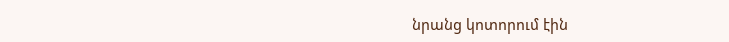նրանց կոտորում էին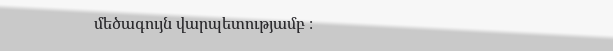մեծագույն վարպետությամբ ։